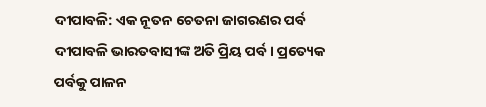ଦୀପାବଳି: ଏକ ନୂତନ ଚେତନା ଜାଗରଣର ପର୍ବ
ଦୀପାବଳି ଭାରତବାସୀଙ୍କ ଅତି ପ୍ରିୟ ପର୍ବ। ପ୍ରତ୍ୟେକ ପର୍ବକୁ ପାଳନ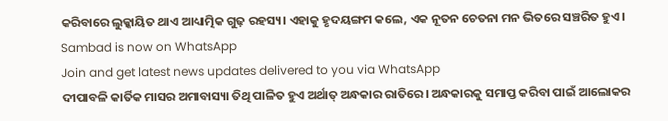କରିବାରେ ଲୁକ୍କାୟିତ ଥାଏ ଆଧ୍ୟାତ୍ମିକ ଗୁଢ଼ ରହସ୍ୟ। ଏହାକୁ ହୃଦୟଙ୍ଗମ କଲେ, ଏକ ନୂତନ ଚେତନା ମନ ଭିତରେ ସଞ୍ଚରିତ ହୁଏ।
Sambad is now on WhatsApp
Join and get latest news updates delivered to you via WhatsApp
ଦୀପାବଳି କାର୍ତିକ ମାସର ଅମାବାସ୍ୟା ତିଥି ପାଳିତ ହୁଏ ଅର୍ଥାତ୍ ଅନ୍ଧକାର ରାତିରେ। ଅନ୍ଧକାରକୁ ସମାପ୍ତ କରିବା ପାଇଁ ଆଲୋକର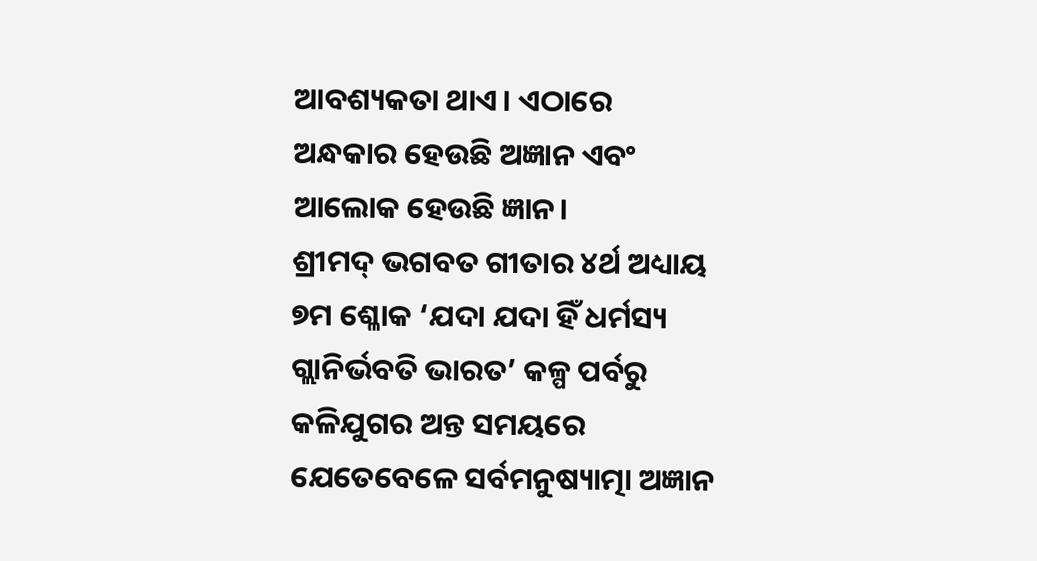ଆବଶ୍ୟକତା ଥାଏ। ଏଠାରେ ଅନ୍ଧକାର ହେଉଛି ଅଜ୍ଞାନ ଏବଂ ଆଲୋକ ହେଉଛି ଜ୍ଞାନ।
ଶ୍ରୀମଦ୍ ଭଗବତ ଗୀତାର ୪ର୍ଥ ଅଧ୍ୟାୟ ୭ମ ଶ୍ଳୋକ ‘ଯଦା ଯଦା ହିଁ ଧର୍ମସ୍ୟ ଗ୍ଲାନିର୍ଭବତି ଭାରତ’ କଳ୍ପ ପର୍ବରୁ କଳିଯୁଗର ଅନ୍ତ ସମୟରେ ଯେତେବେଳେ ସର୍ବମନୁଷ୍ୟାତ୍ମା ଅଜ୍ଞାନ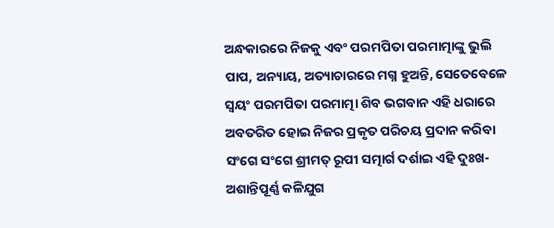ଅନ୍ଧକାରରେ ନିଜକୁ ଏବଂ ପରମପିତା ପରମାତ୍ମାଙ୍କୁ ଭୁଲି ପାପ, ଅନ୍ୟାୟ, ଅତ୍ୟାଚାରରେ ମଗ୍ନ ହୁଅନ୍ତି, ସେତେବେଳେ ସ୍ବୟଂ ପରମପିତା ପରମାତ୍ମା ଶିବ ଭଗବାନ ଏହି ଧରାରେ ଅବତରିତ ହୋଇ ନିଜର ପ୍ରକୃତ ପରିଚୟ ପ୍ରଦାନ କରିବା ସଂଗେ ସଂଗେ ଶ୍ରୀମତ୍ ରୂପୀ ସତ୍ମାର୍ଗ ଦର୍ଶାଇ ଏହି ଦୁଃଖ-ଅଶାନ୍ତିପୂର୍ଣ୍ଣ କଳିଯୁଗ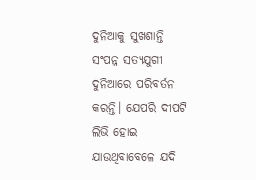ଦୁନିଆକୁ ସୁଖଶାନ୍ତି ସଂପନ୍ନ ସତ୍ୟଯୁଗୀ ଦୁନିଆରେ ପରିବର୍ତନ କରନ୍ତି। ଯେପରି ଦୀପଟି ଲିଭି ହୋଇ ଯାଉଥିବାବେଳେ ଯଦି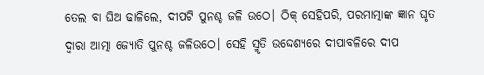ତେଲ ବା ଘିଅ ଢାଳିଲେ, ଦୀପଟି ପୁନଶ୍ଚ ଜଳି ଉଠେ। ଠିକ୍ ସେହିପରି, ପରମାତ୍ମାଙ୍କ ଜ୍ଞାନ ଘୃତ ଦ୍ବାରା ଆତ୍ମା ଜ୍ୟୋତି ପୁନଶ୍ଚ ଜଳିଉଠେ। ସେହି ସ୍ମୃତି ଉଦ୍ଦେଶ୍ୟରେ ଦୀପାବଳିରେ ଦୀପ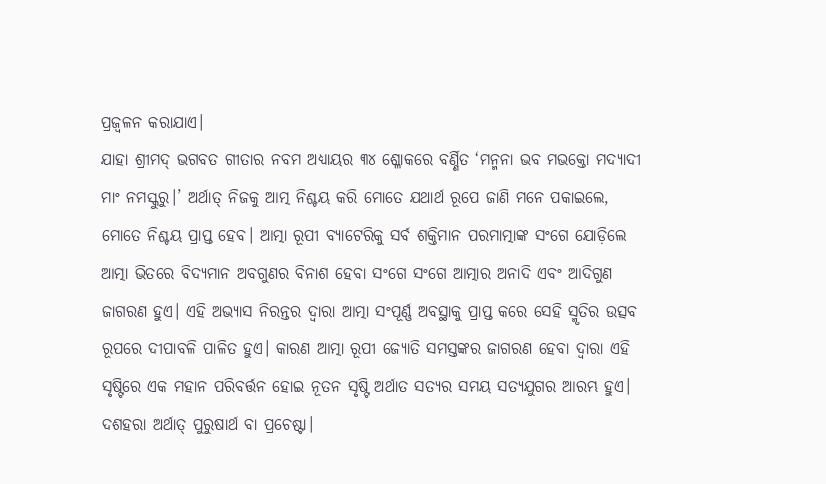ପ୍ରଜ୍ବଳନ କରାଯାଏ।
ଯାହା ଶ୍ରୀମଦ୍ ଭଗବତ ଗୀତାର ନବମ ଅଧ୍ୟାୟର ୩୪ ଶ୍ଳୋକରେ ବର୍ଣ୍ଣିତ ‘ମନ୍ମନା ଭବ ମଭକ୍ତୋ ମଦ୍ଯାଦୀ ମାଂ ନମସ୍କୁରୁ।’ ଅର୍ଥାତ୍ ନିଜକୁ ଆତ୍ମ ନିଶ୍ଚୟ କରି ମୋତେ ଯଥାର୍ଥ ରୂପେ ଜାଣି ମନେ ପକାଇଲେ, ମୋତେ ନିଶ୍ଚୟ ପ୍ରାପ୍ତ ହେବ। ଆତ୍ମା ରୂପୀ ବ୍ୟାଟେରିକୁ ସର୍ବ ଶକ୍ତିମାନ ପରମାତ୍ମାଙ୍କ ସଂଗେ ଯୋଡ଼ିଲେ ଆତ୍ମା ଭିତରେ ବିଦ୍ୟମାନ ଅବଗୁଣର ବିନାଶ ହେବା ସଂଗେ ସଂଗେ ଆତ୍ମାର ଅନାଦି ଏବଂ ଆଦିଗୁଣ ଜାଗରଣ ହୁଏ। ଏହି ଅଭ୍ୟାସ ନିରନ୍ତର ଦ୍ବାରା ଆତ୍ମା ସଂପୂର୍ଣ୍ଣ ଅବସ୍ଥାକୁ ପ୍ରାପ୍ତ କରେ ସେହି ସ୍ମୃତିର ଉତ୍ସବ ରୂପରେ ଦୀପାବଳି ପାଳିତ ହୁଏ। କାରଣ ଆତ୍ମା ରୂପୀ ଜ୍ୟୋତି ସମସ୍ତଙ୍କର ଜାଗରଣ ହେବା ଦ୍ବାରା ଏହି ସୃଷ୍ଟିରେ ଏକ ମହାନ ପରିବର୍ତ୍ତନ ହୋଇ ନୂତନ ସୃଷ୍ଟି ଅର୍ଥାତ ସତ୍ୟର ସମୟ ସତ୍ୟଯୁଗର ଆରମ୍ଭ ହୁଏ। ଦଶହରା ଅର୍ଥାତ୍ ପୁରୁଷାର୍ଥ ବା ପ୍ରଚେଷ୍ଟା।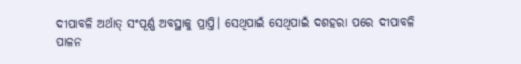ଦୀପାବଳି ଅର୍ଥାତ୍ ସଂପୂର୍ଣ୍ଣ ଅବସ୍ଥାକୁ ପ୍ରାପ୍ତି। ସେଥିପାଇଁ ସେଥିପାଇଁ ଦଶହରା ପରେ ଦୀପାବଳି ପାଳନ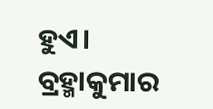ହୁଏ।
ବ୍ରହ୍ମାକୁମାର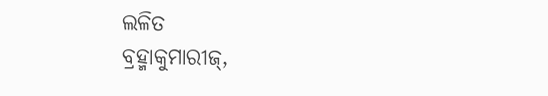ଲଳିତ
ବ୍ରହ୍ମାକୁମାରୀଜ୍,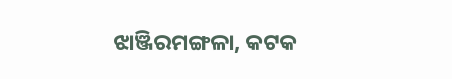ଝାଞ୍ଜିରମଙ୍ଗଳା, କଟକ